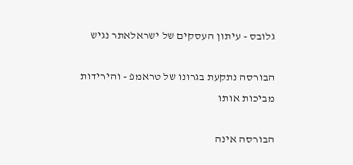גלובס - עיתון העסקים של ישראלאתר נגיש

הבורסה נתקעת בגרונו של טראמפ - והירידות מביכות אותו

הבורסה אינה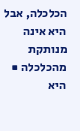הכלכלה, אבל היא אינה מנותקת מהכלכלה ■ היא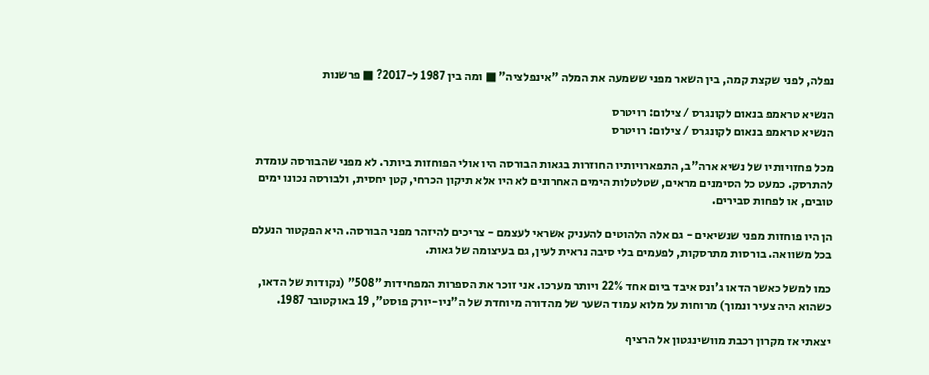נפלה, לפני שקצת קמה, בין השאר מפני ששמעה את המלה "אינפלציה" ■ ומה בין 1987 ל-2017? ■ פרשנות

הנשיא טראמפ בנאום לקונגרס / צילום: רויטרס
הנשיא טראמפ בנאום לקונגרס / צילום: רויטרס

מכל פחזויותיו של נשיא ארה"ב, התפארויותיו החוזרות בגאות הבורסה היו אולי הפוחזות ביותר. לא מפני שהבורסה עומדת להתרסק. כמעט כל הסימנים מראים, שטלטלות הימים האחרונים לא היו אלא תיקון הכרחי, קטן יחסית, ולבורסה נכונו ימים טובים, או לפחות סבירים.

הן היו פוחזות מפני שנשיאים - גם אלה הלהוטים להעניק אשראי לעצמם - צריכים להיזהר מפני הבורסה. היא הפקטור הנעלם בכל משוואה. בורסות מתרסקות, לפעמים בלי סיבה נראית לעין, גם בעיצומה של גאות.

כמו למשל כאשר הדאו ג'ונס איבד ביום אחד 22% ויותר מערכו. אני זוכר את הספרות המפחידות "508" (נקודות של הדאו, כשהוא היה צעיר ונמוך) מרוחות על מלוא עמוד השער של מהדורה מיוחדת של ה"ניו-יורק פוסט", 19 באוקטובר 1987.

יצאתי אז מקרון רכבת מוושינגטון אל הרציף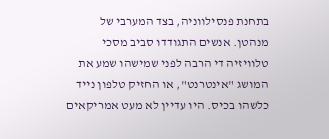בתחנת פנסילווניה, בצד המערבי של מנהטן. אנשים התגודדו סביב מסכי טלוויזיה די הרבה לפני שמישהו שמע את המושג "אינטרנט", או החזיק טלפון נייד כלשהו בכיס. היו עדיין לא מעט אמריקאים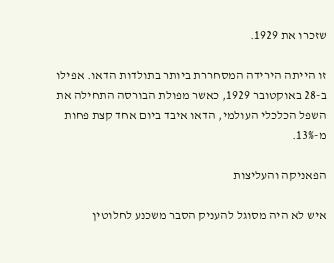שזכרו את 1929.

זו הייתה הירידה המסחררת ביותר בתולדות הדאו. אפילו ב-28 באוקטובר 1929, כאשר מפולת הבורסה התחילה את השפל הכלכלי העולמי, הדאו איבד ביום אחד קצת פחות מ-13%.

הפאניקה והעליצות

איש לא היה מסוגל להעניק הסבר משכנע לחלוטין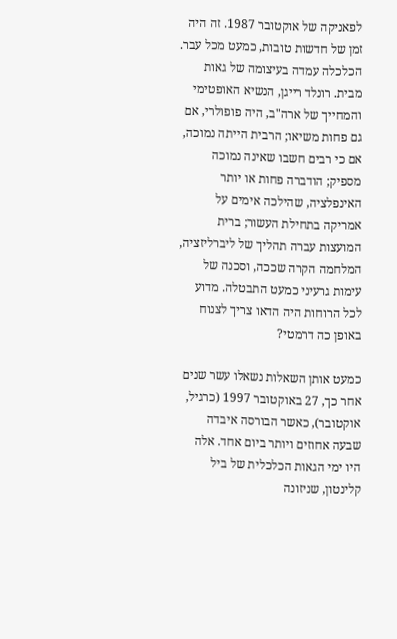לפאניקה של אוקטובר 1987. זה היה זמן של חדשות טובות, כמעט מכל עבר. הכלכלה עמדה בעיצומה של גאות מבית. רונלד רייגן, הנשיא האופטימי והמחייך של ארה"ב, היה פופולרי, אם גם פחות משיאו; הרבית הייתה נמוכה, אם כי רבים חשבו שאינה נמוכה מספיק; הודברה פחות או יותר האינפלציה, שהילכה אימים על אמריקה בתחילת העשור; ברית המועצות עברה תהליך של ליברליזציה, המלחמה הקרה שככה, וסכנה של עימות גרעיני כמעט התבטלה. מדוע לכל הרוחות היה הדאו צריך לצנוח באופן כה דרמטי?

כמעט אותן השאלות נשאלו עשר שנים אחר כך, 27 באוקטובר 1997 (כרגיל, אוקטובר), כאשר הבורסה איבדה שבעה אחוזים ויותר ביום אחד. אלה היו ימי הגאות הכלכלית של ביל קלינטון, שניזונה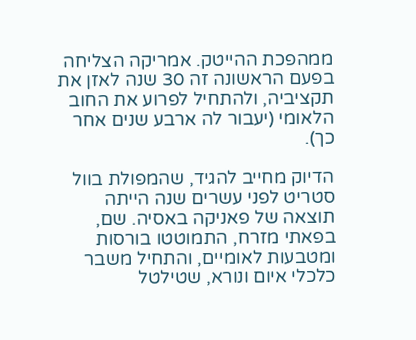ממהפכת ההייטק. אמריקה הצליחה בפעם הראשונה זה 30 שנה לאזן את תקציביה, ולהתחיל לפרוע את החוב הלאומי (יעבור לה ארבע שנים אחר כך).

הדיוק מחייב להגיד, שהמפולת בוול סטריט לפני עשרים שנה הייתה תוצאה של פאניקה באסיה. שם, בפאתי מזרח, התמוטטו בורסות ומטבעות לאומיים, והתחיל משבר כלכלי איום ונורא, שטילטל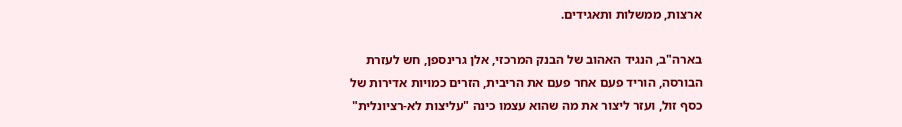ארצות, ממשלות ותאגידים.

בארה"ב, הנגיד האהוב של הבנק המרכזי, אלן גרינספן, חש לעזרת הבורסה, הוריד פעם אחר פעם את הריבית, הזרים כמויות אדירות של כסף זול, ועזר ליצור את מה שהוא עצמו כינה "עליצות לא-רציונלית"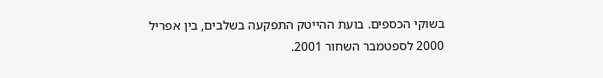בשוקי הכספים. בועת ההייטק התפקעה בשלבים, בין אפריל 2000 לספטמבר השחור 2001.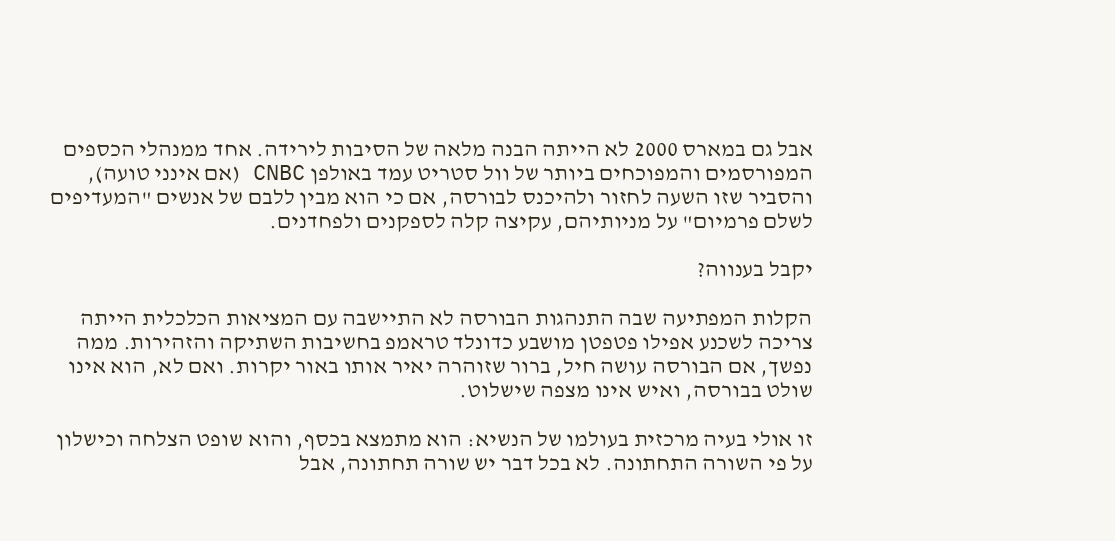אבל גם במארס 2000 לא הייתה הבנה מלאה של הסיבות לירידה. אחד ממנהלי הכספים המפורסמים והמפוכחים ביותר של וול סטריט עמד באולפן CNBC (אם אינני טועה), והסביר שזו השעה לחזור ולהיכנס לבורסה, אם כי הוא מבין ללבם של אנשים "המעדיפים לשלם פרמיום" על מניותיהם, עקיצה קלה לספקנים ולפחדנים.

יקבל בענווה?

הקלות המפתיעה שבה התנהגות הבורסה לא התיישבה עם המציאות הכלכלית הייתה צריכה לשכנע אפילו פטפטן מושבע כדונלד טראמפ בחשיבות השתיקה והזהירות. ממה נפשך, אם הבורסה עושה חיל, ברור שזוהרה יאיר אותו באור יקרות. ואם לא, הוא אינו שולט בבורסה, ואיש אינו מצפה שישלוט.

זו אולי בעיה מרכזית בעולמו של הנשיא: הוא מתמצא בכסף, והוא שופט הצלחה וכישלון על פי השורה התחתונה. לא בכל דבר יש שורה תחתונה, אבל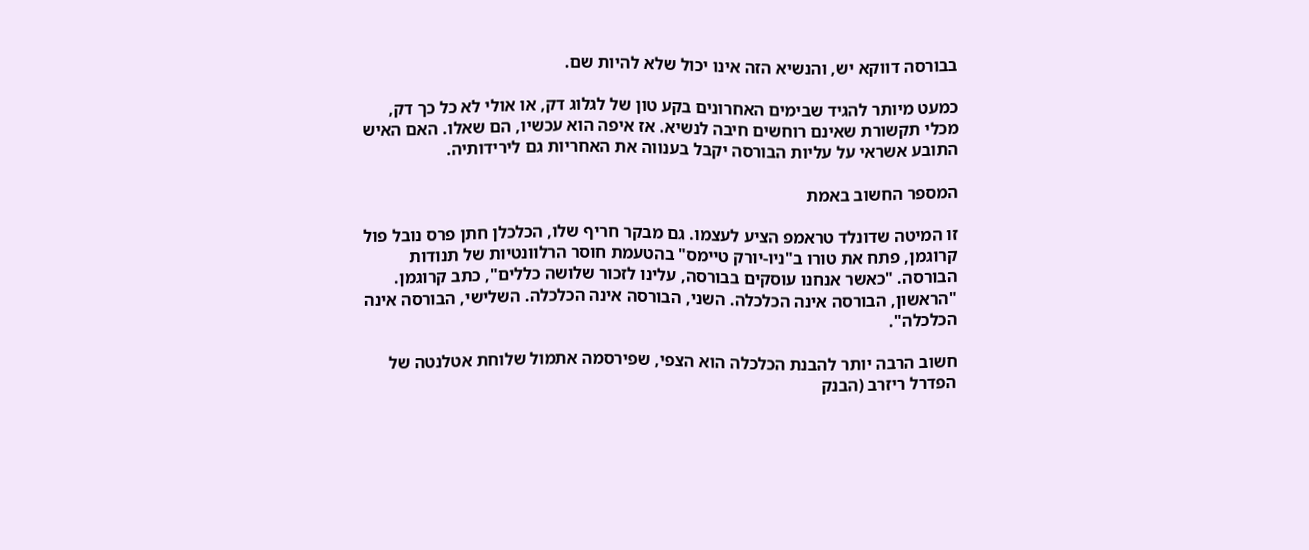בבורסה דווקא יש, והנשיא הזה אינו יכול שלא להיות שם.

כמעט מיותר להגיד שבימים האחרונים בקע טון של לגלוג דק, או אולי לא כל כך דק, מכלי תקשורת שאינם רוחשים חיבה לנשיא. אז איפה הוא עכשיו, הם שאלו. האם האיש התובע אשראי על עליות הבורסה יקבל בענווה את האחריות גם לירידותיה.

המספר החשוב באמת

זו המיטה שדונלד טראמפ הציע לעצמו. גם מבקר חריף שלו, הכלכלן חתן פרס נובל פול קרוגמן, פתח את טורו ב"ניו-יורק טיימס" בהטעמת חוסר הרלוונטיות של תנודות הבורסה. "כאשר אנחנו עוסקים בבורסה, עלינו לזכור שלושה כללים", כתב קרוגמן. "הראשון, הבורסה אינה הכלכלה. השני, הבורסה אינה הכלכלה. השלישי, הבורסה אינה הכלכלה".

חשוב הרבה יותר להבנת הכלכלה הוא הצפי, שפירסמה אתמול שלוחת אטלנטה של הפדרל ריזרב (הבנק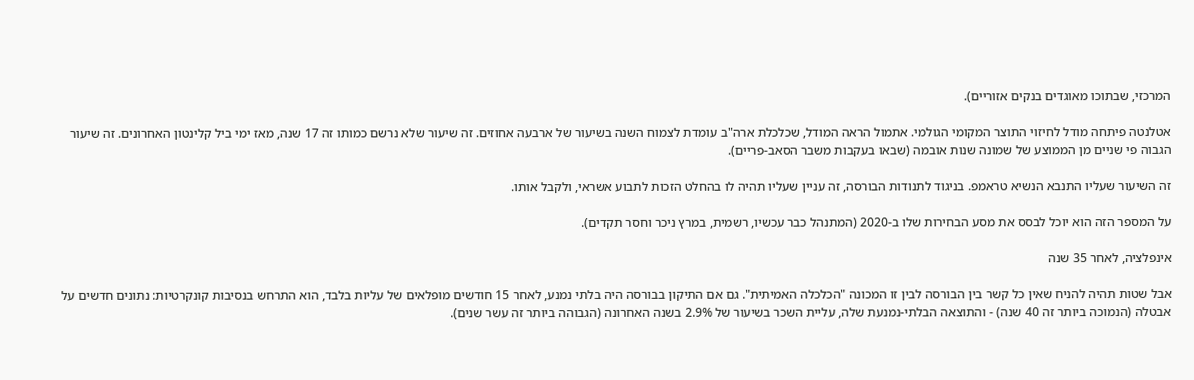המרכזי, שבתוכו מאוגדים בנקים אזוריים).

אטלנטה פיתחה מודל לחיזוי התוצר המקומי הגולמי. אתמול הראה המודל, שכלכלת ארה"ב עומדת לצמוח השנה בשיעור של ארבעה אחוזים. זה שיעור שלא נרשם כמותו זה 17 שנה, מאז ימי ביל קלינטון האחרונים. זה שיעור הגבוה פי שניים מן הממוצע של שמונה שנות אובמה (שבאו בעקבות משבר הסאב-פריים).

זה השיעור שעליו התנבא הנשיא טראמפ. בניגוד לתנודות הבורסה, זה עניין שעליו תהיה לו בהחלט הזכות לתבוע אשראי, ולקבל אותו.

על המספר הזה הוא יוכל לבסס את מסע הבחירות שלו ב-2020 (המתנהל כבר עכשיו, רשמית, במרץ ניכר וחסר תקדים).

אינפלציה, לאחר 35 שנה

אבל שטות תהיה להניח שאין כל קשר בין הבורסה לבין זו המכונה "הכלכלה האמיתית". גם אם התיקון בבורסה היה בלתי נמנע, לאחר 15 חודשים מופלאים של עליות בלבד, הוא התרחש בנסיבות קונקרטיות: נתונים חדשים על אבטלה (הנמוכה ביותר זה 40 שנה) - והתוצאה הבלתי-נמנעת שלה, עליית השכר בשיעור של 2.9% בשנה האחרונה (הגבוהה ביותר זה עשר שנים).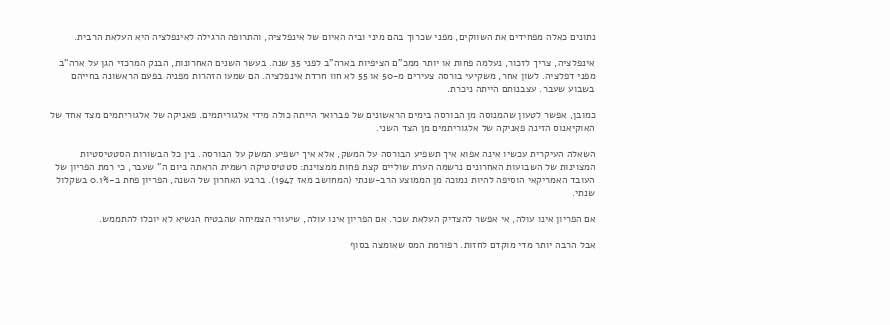נתונים כאלה מפחידים את השווקים, מפני שכרוך בהם מיני וביה האיום של אינפלציה, והתרופה הרגילה לאינפלציה היא העלאת הרבית.

אינפלציה, צריך לזכור, נעלמה פחות או יותר ממכ"ם הציפיות בארה"ב לפני 35 שנה. בעשר השנים האחרונות, הבנק המרכזי הגן על ארה"ב מפני דפלציה. לשון אחר, משקיעי בורסה צעירים מ-50 או 55 לא חוו חרדת אינפלציה. הם שמעו הזהרות מפניה בפעם הראשונה בחייהם בשבוע שעבר. עצבנותם הייתה ניכרת.

כמובן, אפשר לטעון שהמנוסה מן הבורסה בימים הראשונים של פברואר הייתה כולה מידי אלגוריתמים. פאניקה של אלגוריתמים מצד אחד של האוקיאנוס הזינה פאניקה של אלגוריתמים מן הצד השני.

השאלה העיקרית עכשיו אינה אפוא איך תשפיע הבורסה על המשק, אלא איך ישפיע המשק על הבורסה. בין כל הבשורות הסטטיסטיות המצוינות של השבועות האחרונים נרשמה הערת שוליים קצת פחות ממצוינת: סטטיסטיקה רשמית הראתה ביום ה" שעבר, כי רמת הפריון של העובד האמריקאי הוסיפה להיות נמוכה מן הממוצע הרב-שנתי (המחושב מאז 1947). ברבע האחרון של השנה, הפריון פחת ב-0.1% בשקלול שנתי.

אם הפריון אינו עולה, אי אפשר להצדיק העלאת שכר. אם הפריון אינו עולה, שיעורי הצמיחה שהבטיח הנשיא לא יוכלו להתממש.

אבל הרבה יותר מדי מוקדם לחזות. רפורמת המס שאומצה בסוף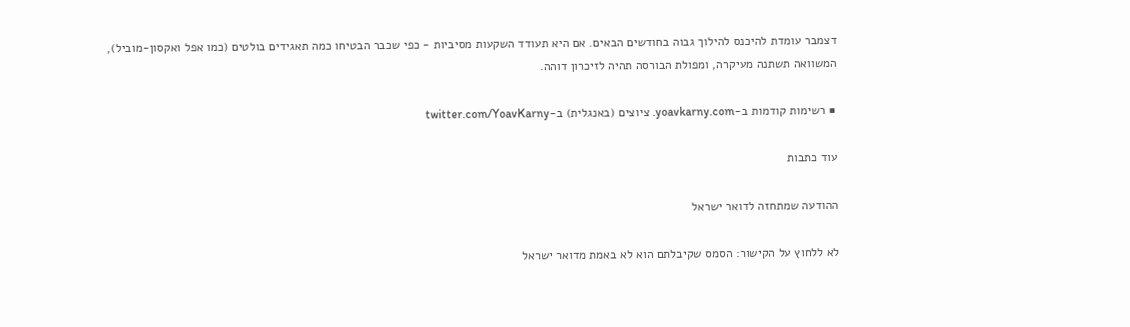דצמבר עומדת להיכנס להילוך גבוה בחודשים הבאים. אם היא תעודד השקעות מסיביות - כפי שכבר הבטיחו כמה תאגידים בולטים (כמו אפל ואקסון-מוביל), המשוואה תשתנה מעיקרה, ומפולת הבורסה תהיה לזיכרון דוהה.

■ רשימות קודמות ב-yoavkarny.com. ציוצים (באנגלית) ב-twitter.com/YoavKarny

עוד כתבות

ההודעה שמתחזה לדואר ישראל

לא ללחוץ על הקישור: הסמס שקיבלתם הוא לא באמת מדואר ישראל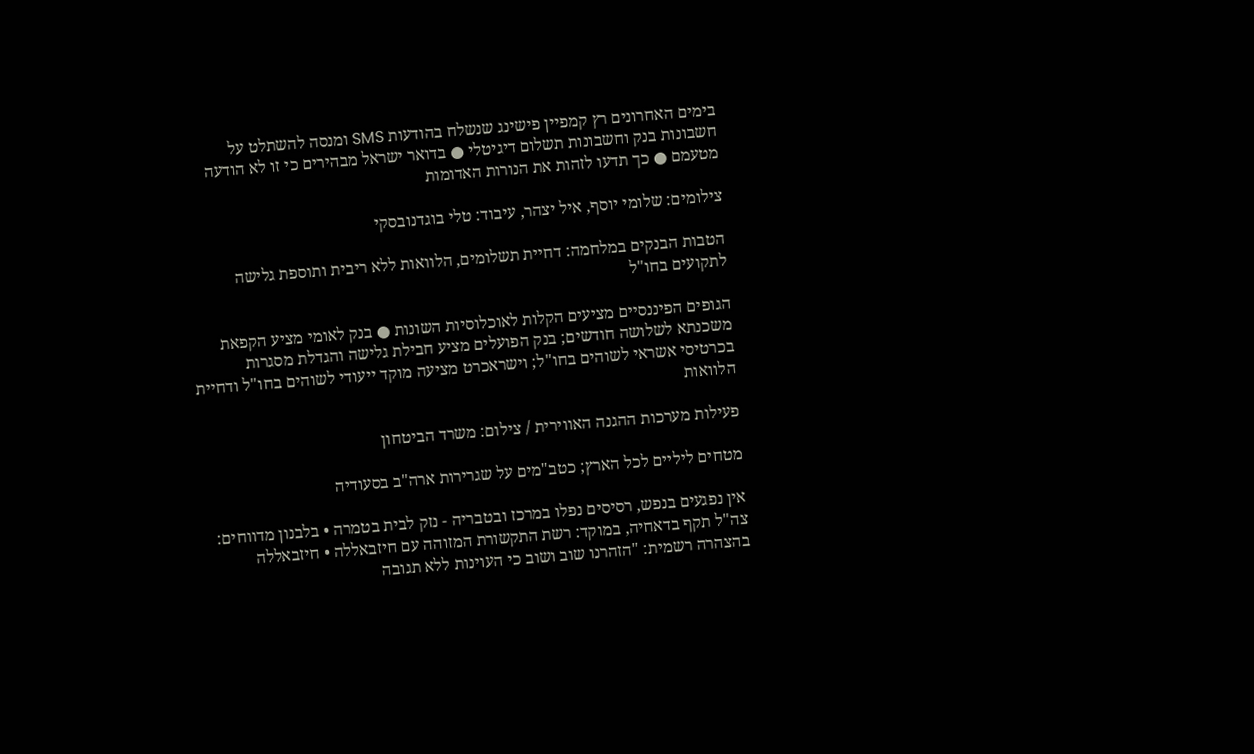בימים האחרונים רץ קמפיין פישינג שנשלח בהודעות SMS ומנסה להשתלט על חשבונות בנק וחשבונות תשלום דיגיטלי ● בדואר ישראל מבהירים כי זו לא הודעה מטעמם ● כך תדעו לזהות את הנורות האדומות

צילומים: שלומי יוסף, איל יצהר, עיבוד: טלי בוגדנובסקי

הטבות הבנקים במלחמה: דחיית תשלומים, הלוואות ללא ריבית ותוספת גלישה לתקועים בחו"ל

הגופים הפיננסיים מציעים הקלות לאוכלוסיות השונות ● בנק לאומי מציע הקפאת משכנתא לשלושה חודשים; בנק הפועלים מציע חבילת גלישה והגדלת מסגרות בכרטיסי אשראי לשוהים בחו"ל; וישראכרט מציעה מוקד ייעודי לשוהים בחו"ל ודחיית הלוואות

פעילות מערכות ההגנה האווירית / צילום: משרד הביטחון

מטחים ליליים לכל הארץ; כטב"מים על שגרירות ארה"ב בסעודיה

אין נפגעים בנפש, רסיסים נפלו במרכז ובטבריה - נזק לבית בטמרה • בלבנון מדווחים: צה"ל תקף בדאחיה, במוקד: רשת התקשורת המזוהה עם חיזבאללה • חיזבאללה בהצהרה רשמית: "הזהרנו שוב ושוב כי העוינות ללא תגובה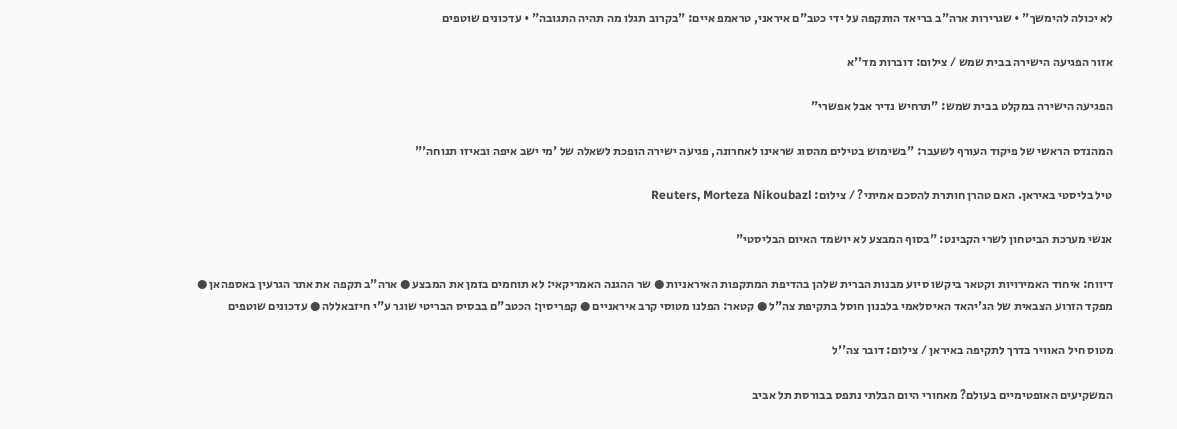לא יכולה להימשך" • שגרירות ארה"ב בריאד הותקפה על ידי כטב"ם איראני, טראמפ איים: "בקרוב תגלו מה תהיה התגובה" • עדכונים שוטפים

אזור הפגיעה הישירה בבית שמש / צילום: דוברות מד''א

הפגיעה הישירה במקלט בבית שמש: "תרחיש נדיר אבל אפשרי"

המהנדס הראשי של פיקוד העורף לשעבר: "בשימוש בטילים מהסוג שראינו לאחרונה, פגיעה ישירה הופכת לשאלה של 'מי ישב איפה ובאיזו תנוחה'"

טיל בליסטי באיראן. האם טהרן חותרת להסכם אמיתי? / צילום: Reuters, Morteza Nikoubazl

אנשי מערכת הביטחון לשרי הקבינט: "בסוף המבצע לא יושמד האיום הבליסטי"

דיווח: איחוד האמירויות וקטאר ביקשו סיוע מבנות הברית שלהן בהדיפת המתקפות האיראניות ● שר ההגנה האמריקאי: לא תוחמים בזמן את המבצע ● ארה"ב תקפה את אתר הגרעין באספהאן ● מפקד הזרוע הצבאית של הג'יהאד האיסלאמי בלבנון חוסל בתקיפת צה"ל ● קטאר: הפלנו מטוסי קרב איראניים ● קפריסין: הכטב"ם בבסיס הבריטי שוגר ע"י חיזבאללה ● עדכונים שוטפים

מטוס חיל האוויר בדרך לתקיפה באיראן / צילום: דובר צה''ל

המשקיעים האופטימיים בעולם? מאחורי היום הבלתי נתפס בבורסת תל אביב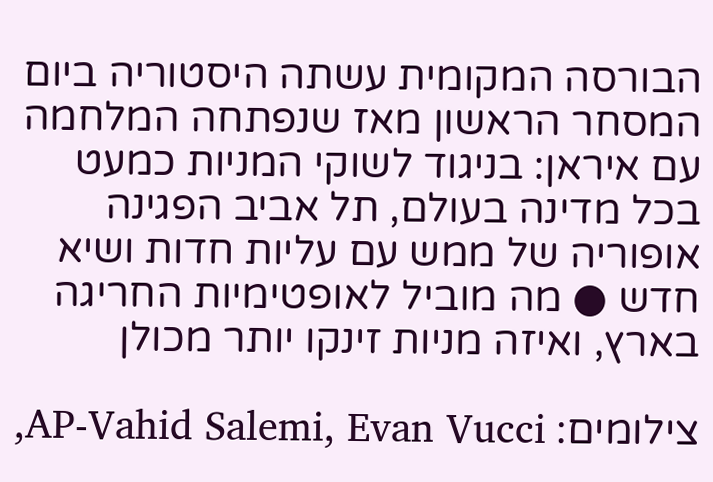הבורסה המקומית עשתה היסטוריה ביום המסחר הראשון מאז שנפתחה המלחמה עם איראן: בניגוד לשוקי המניות כמעט בכל מדינה בעולם, תל אביב הפגינה אופוריה של ממש עם עליות חדות ושיא חדש ● מה מוביל לאופטימיות החריגה בארץ, ואיזה מניות זינקו יותר מכולן

צילומים: AP-Vahid Salemi, Evan Vucci,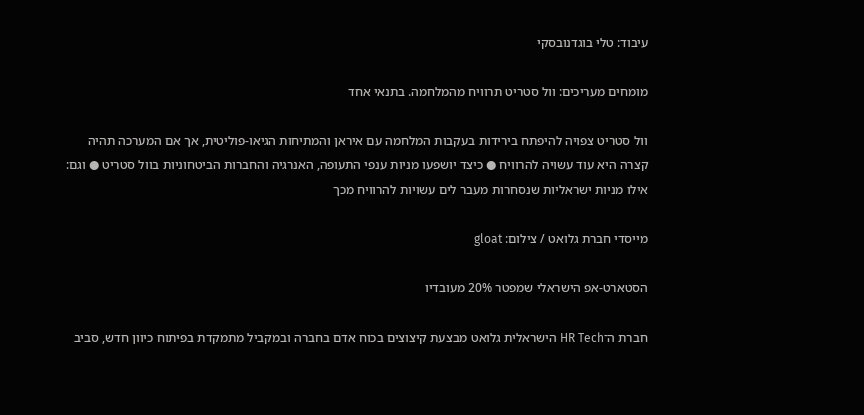עיבוד: טלי בוגדנובסקי

מומחים מעריכים: וול סטריט תרוויח מהמלחמה. בתנאי אחד

וול סטריט צפויה להיפתח בירידות בעקבות המלחמה עם איראן והמתיחות הגיאו-פוליטית, אך אם המערכה תהיה קצרה היא עוד עשויה להרוויח ● כיצד יושפעו מניות ענפי התעופה, האנרגיה והחברות הביטחוניות בוול סטריט ● וגם: אילו מניות ישראליות שנסחרות מעבר לים עשויות להרוויח מכך

מייסדי חברת גלואט / צילום: gloat

הסטארט-אפ הישראלי שמפטר 20% מעובדיו

חברת ה־HR Tech הישראלית גלואט מבצעת קיצוצים בכוח אדם בחברה ובמקביל מתמקדת בפיתוח כיוון חדש, סביב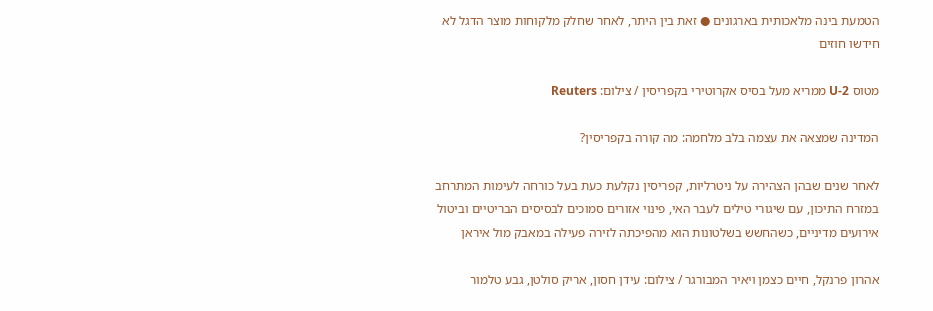הטמעת בינה מלאכותית בארגונים ● זאת בין היתר, לאחר שחלק מלקוחות מוצר הדגל לא חידשו חוזים

מטוס U-2 ממריא מעל בסיס אקרוטירי בקפריסין / צילום: Reuters

המדינה שמצאה את עצמה בלב מלחמה: מה קורה בקפריסין?

לאחר שנים שבהן הצהירה על ניטרליות, קפריסין נקלעת כעת בעל כורחה לעימות המתרחב במזרח התיכון, עם שיגורי טילים לעבר האי, פינוי אזורים סמוכים לבסיסים הבריטיים וביטול אירועים מדיניים, כשהחשש בשלטונות הוא מהפיכתה לזירה פעילה במאבק מול איראן

אהרון פרנקל, חיים כצמן ויאיר המבורגר / צילום: עידן חסון, אריק סולטן, גבע טלמור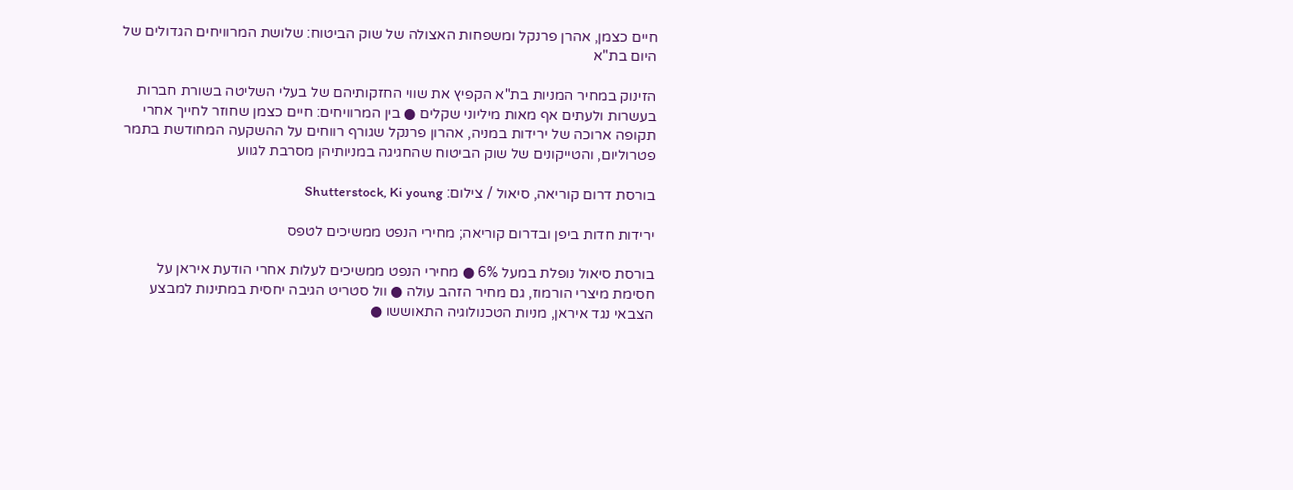חיים כצמן, אהרן פרנקל ומשפחות האצולה של שוק הביטוח: שלושת המרוויחים הגדולים של היום בת"א

הזינוק במחיר המניות בת"א הקפיץ את שווי החזקותיהם של בעלי השליטה בשורת חברות בעשרות ולעתים אף מאות מיליוני שקלים ● בין המרוויחים: חיים כצמן שחוזר לחייך אחרי תקופה ארוכה של ירידות במניה, אהרון פרנקל שגורף רווחים על ההשקעה המחודשת בתמר פטרוליום, והטייקונים של שוק הביטוח שהחגיגה במניותיהן מסרבת לגווע

בורסת דרום קוריאה, סיאול / צילום: Shutterstock, Ki young

ירידות חדות ביפן ובדרום קוריאה; מחירי הנפט ממשיכים לטפס

בורסת סיאול נופלת במעל 6% ● מחירי הנפט ממשיכים לעלות אחרי הודעת איראן על חסימת מיצרי הורמוז, גם מחיר הזהב עולה ● וול סטריט הגיבה יחסית במתינות למבצע הצבאי נגד איראן, מניות הטכנולוגיה התאוששו ●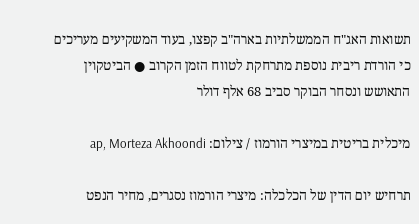תשואות האג"ח הממשלתיות בארה"ב קפצו, בעוד המשקיעים מעריכים כי הורדת ריבית נוספת מתרחקת לטווח הזמן הקרוב ● הביטקוין התאושש ונסחר הבוקר סביב 68 אלף דולר

מיכלית בריטית במיצרי הורמוז / צילום: ap, Morteza Akhoondi

תרחיש יום הדין של הכלכלה: מיצרי הורמוז נסגרים, מחיר הנפט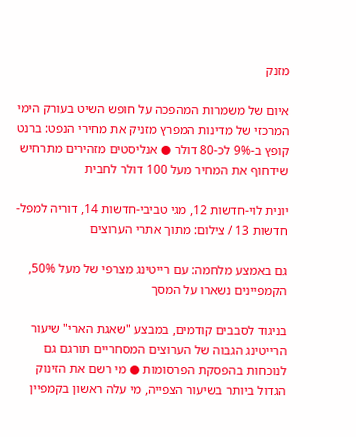מזנק

איום של משמרות המהפכה על חופש השיט בעורק הימי המרכזי של מדינות המפרץ מזניק את מחירי הנפט: ברנט קופץ ב-9% לכ-80 דולר ● אנליסטים מזהירים מתרחיש שידחוף את המחיר מעל 100 דולר לחבית

יונית לוי-חדשות 12, מגי טביבי-חדשות 14, דוריה למפל-חדשות 13 / צילום: מתוך אתרי הערוצים

גם באמצע מלחמה: עם רייטינג מצרפי של מעל 50%, הקמפיינים נשארו על המסך

בניגוד לסבבים קודמים, במבצע "שאגת הארי" שיעור הרייטינג הגבוה של הערוצים המסחריים תורגם גם לנוכחות בהפסקת הפרסומות ● מי רשם את הזינוק הגדול ביותר בשיעור הצפייה, מי עלה ראשון בקמפיין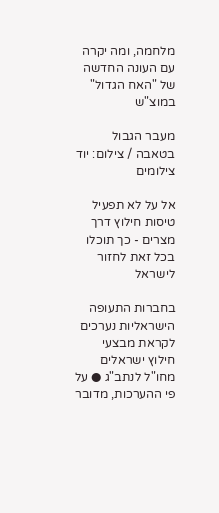מלחמה, ומה יקרה עם העונה החדשה של "האח הגדול" במוצ"ש

מעבר הגבול בטאבה / צילום: יוד צילומים

אל על לא תפעיל טיסות חילוץ דרך מצרים - כך תוכלו בכל זאת לחזור לישראל

בחברות התעופה הישראליות נערכים לקראת מבצעי חילוץ ישראלים מחו"ל לנתב"ג ● על פי ההערכות, מדובר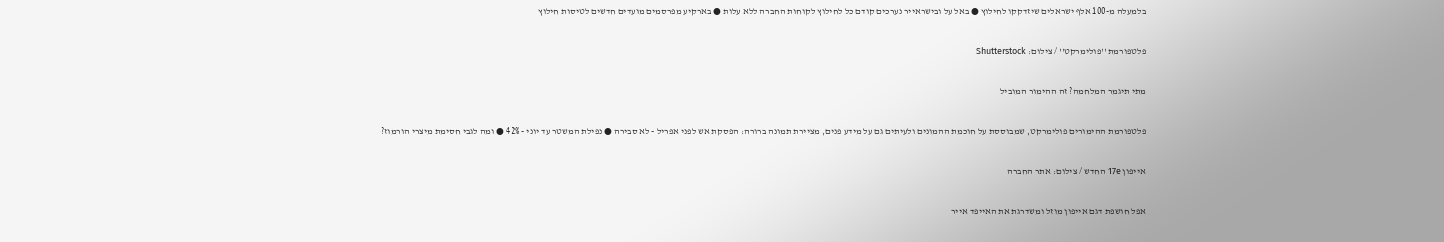בלמעלה מ-100 אלף ישראלים שיזדקקו לחילוץ ● באל על ובישראייר נערכים קודם כל לחילוץ לקוחות החברה ללא עלות ● בארקיע מפרסמים מועדים חדשים לטיסות חילוץ

פלטפורמת ''פולימרקט'' / צילום: Shutterstock

מתי תיגמר המלחמה? זה ההימור המוביל

פלטפורמת ההימורים פולימרקט, שמבוססת על חוכמת ההמונים ולעיתים גם על מידע פנים, מציירת תמונה ברורה: הפסקת אש לפני אפריל - לא סבירה ● נפילת המשטר עד יוני - 42% ● ומה לגבי חסימת מיצרי הורמוז?

אייפון 17e החדש / צילום: אתר החברה

אפל חושפת דגם אייפון מוזל ומשדרגת את האייפד אייר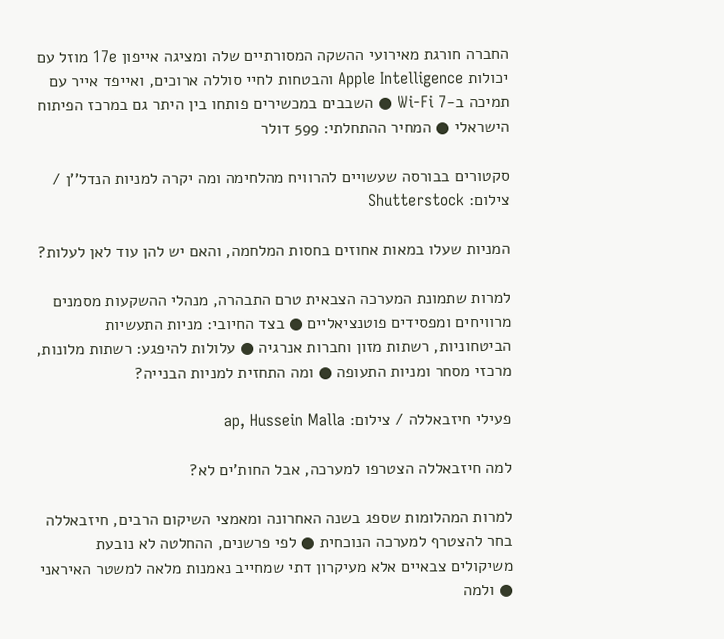החברה חורגת מאירועי ההשקה המסורתיים שלה ומציגה אייפון 17e מוזל עם יכולות Apple Intelligence והבטחות לחיי סוללה ארוכים, ואייפד אייר עם תמיכה ב-Wi-Fi 7 ● השבבים במכשירים פותחו בין היתר גם במרכז הפיתוח הישראלי ● המחיר ההתחלתי: 599 דולר

סקטורים בבורסה שעשויים להרוויח מהלחימה ומה יקרה למניות הנדל''ן / צילום: Shutterstock

המניות שעלו במאות אחוזים בחסות המלחמה, והאם יש להן עוד לאן לעלות?

למרות שתמונת המערכה הצבאית טרם התבהרה, מנהלי ההשקעות מסמנים מרוויחים ומפסידים פוטנציאליים ● בצד החיובי: מניות התעשיות הביטחוניות, רשתות מזון וחברות אנרגיה ● עלולות להיפגע: רשתות מלונות, מרכזי מסחר ומניות התעופה ● ומה התחזית למניות הבנייה?

פעילי חיזבאללה / צילום: ap, Hussein Malla

למה חיזבאללה הצטרפו למערכה, אבל החות'ים לא?

למרות המהלומות שספג בשנה האחרונה ומאמצי השיקום הרבים, חיזבאללה בחר להצטרף למערכה הנוכחית ● לפי פרשנים, ההחלטה לא נובעת משיקולים צבאיים אלא מעיקרון דתי שמחייב נאמנות מלאה למשטר האיראני ● ולמה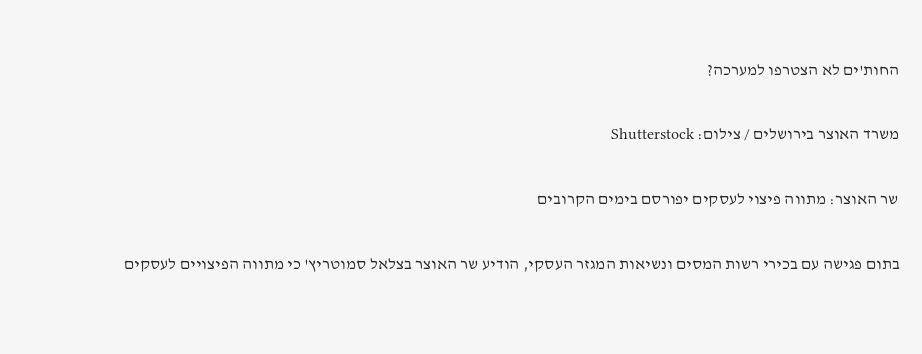החות'ים לא הצטרפו למערכה?

משרד האוצר בירושלים / צילום: Shutterstock

שר האוצר: מתווה פיצוי לעסקים יפורסם בימים הקרובים

בתום פגישה עם בכירי רשות המסים ונשיאות המגזר העסקי, הודיע שר האוצר בצלאל סמוטריץ' כי מתווה הפיצויים לעסקים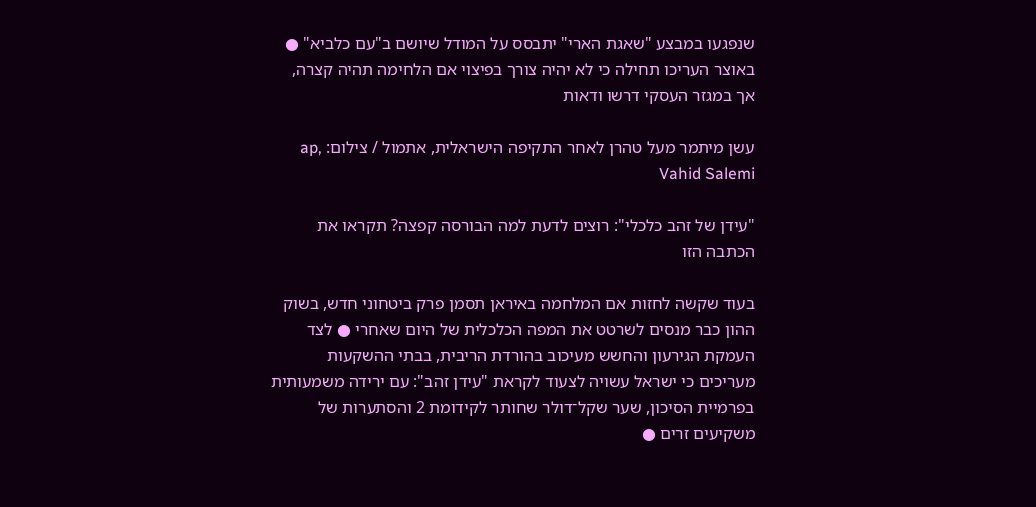שנפגעו במבצע "שאגת הארי" יתבסס על המודל שיושם ב"עם כלביא" ● באוצר העריכו תחילה כי לא יהיה צורך בפיצוי אם הלחימה תהיה קצרה, אך במגזר העסקי דרשו ודאות

עשן מיתמר מעל טהרן לאחר התקיפה הישראלית, אתמול / צילום: ap, Vahid Salemi

"עידן של זהב כלכלי": רוצים לדעת למה הבורסה קפצה? תקראו את הכתבה הזו

בעוד שקשה לחזות אם המלחמה באיראן תסמן פרק ביטחוני חדש, בשוק ההון כבר מנסים לשרטט את המפה הכלכלית של היום שאחרי ● לצד העמקת הגירעון והחשש מעיכוב בהורדת הריבית, בבתי ההשקעות מעריכים כי ישראל עשויה לצעוד לקראת "עידן זהב": עם ירידה משמעותית בפרמיית הסיכון, שער שקל־דולר שחותר לקידומת 2 והסתערות של משקיעים זרים ●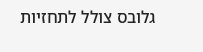גלובס צולל לתחזיות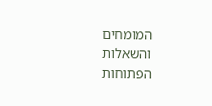המומחים והשאלות הפתוחות